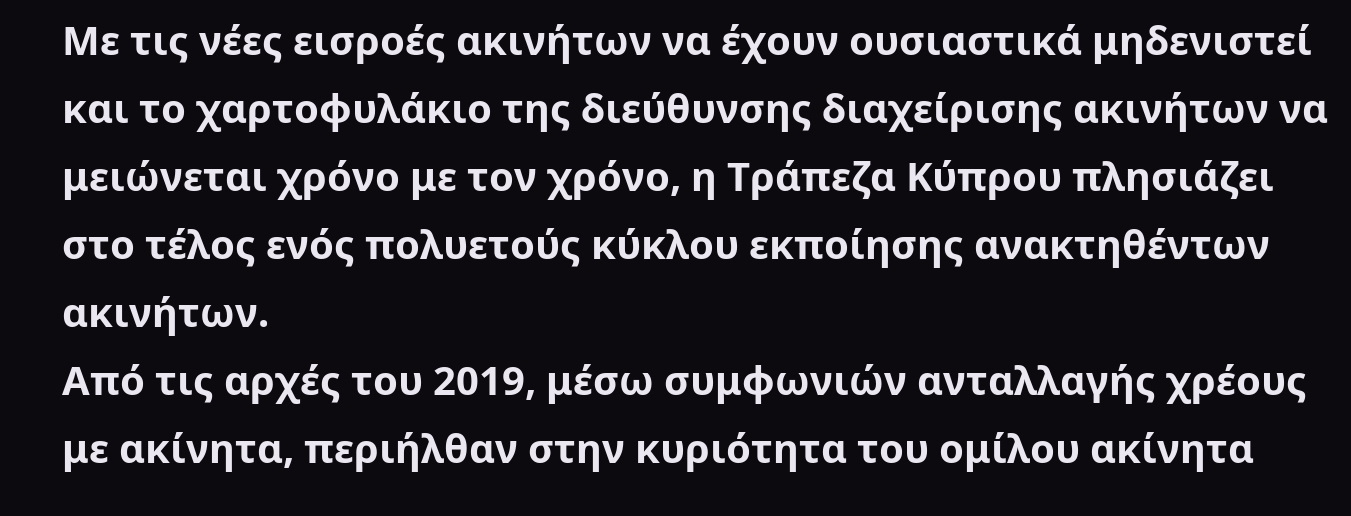Με τις νέες εισροές ακινήτων να έχουν ουσιαστικά μηδενιστεί και το χαρτοφυλάκιο της διεύθυνσης διαχείρισης ακινήτων να μειώνεται χρόνο με τον χρόνο, η Τράπεζα Κύπρου πλησιάζει στο τέλος ενός πολυετούς κύκλου εκποίησης ανακτηθέντων ακινήτων.
Από τις αρχές του 2019, μέσω συμφωνιών ανταλλαγής χρέους με ακίνητα, περιήλθαν στην κυριότητα του ομίλου ακίνητα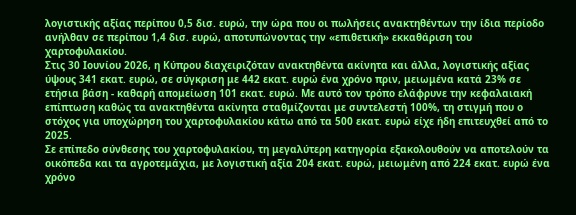λογιστικής αξίας περίπου 0,5 δισ. ευρώ, την ώρα που οι πωλήσεις ανακτηθέντων την ίδια περίοδο ανήλθαν σε περίπου 1,4 δισ. ευρώ, αποτυπώνοντας την «επιθετική» εκκαθάριση του χαρτοφυλακίου.
Στις 30 Ιουνίου 2026, η Κύπρου διαχειριζόταν ανακτηθέντα ακίνητα και άλλα, λογιστικής αξίας ύψους 341 εκατ. ευρώ, σε σύγκριση με 442 εκατ. ευρώ ένα χρόνο πριν, μειωμένα κατά 23% σε ετήσια βάση - καθαρή απομείωση 101 εκατ. ευρώ. Με αυτό τον τρόπο ελάφρυνε την κεφαλαιακή επίπτωση καθώς τα ανακτηθέντα ακίνητα σταθμίζονται με συντελεστή 100%, τη στιγμή που ο στόχος για υποχώρηση του χαρτοφυλακίου κάτω από τα 500 εκατ. ευρώ είχε ήδη επιτευχθεί από το 2025.
Σε επίπεδο σύνθεσης του χαρτοφυλακίου, τη μεγαλύτερη κατηγορία εξακολουθούν να αποτελούν τα οικόπεδα και τα αγροτεμάχια, με λογιστική αξία 204 εκατ. ευρώ, μειωμένη από 224 εκατ. ευρώ ένα χρόνο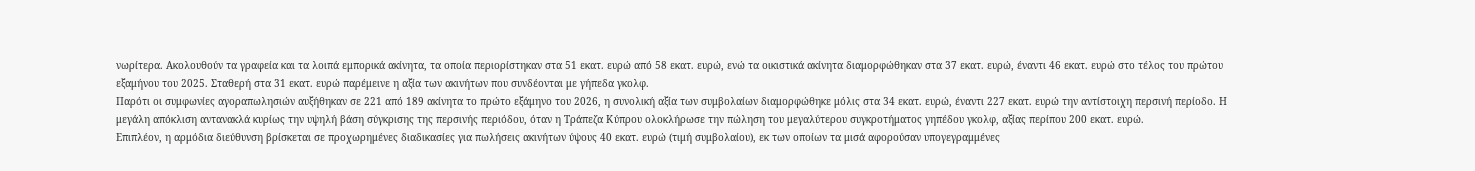νωρίτερα. Ακολουθούν τα γραφεία και τα λοιπά εμπορικά ακίνητα, τα οποία περιορίστηκαν στα 51 εκατ. ευρώ από 58 εκατ. ευρώ, ενώ τα οικιστικά ακίνητα διαμορφώθηκαν στα 37 εκατ. ευρώ, έναντι 46 εκατ. ευρώ στο τέλος του πρώτου εξαμήνου του 2025. Σταθερή στα 31 εκατ. ευρώ παρέμεινε η αξία των ακινήτων που συνδέονται με γήπεδα γκολφ.
Παρότι οι συμφωνίες αγοραπωλησιών αυξήθηκαν σε 221 από 189 ακίνητα το πρώτο εξάμηνο του 2026, η συνολική αξία των συμβολαίων διαμορφώθηκε μόλις στα 34 εκατ. ευρώ, έναντι 227 εκατ. ευρώ την αντίστοιχη περσινή περίοδο. Η μεγάλη απόκλιση αντανακλά κυρίως την υψηλή βάση σύγκρισης της περσινής περιόδου, όταν η Τράπεζα Κύπρου ολοκλήρωσε την πώληση του μεγαλύτερου συγκροτήματος γηπέδου γκολφ, αξίας περίπου 200 εκατ. ευρώ.
Επιπλέον, η αρμόδια διεύθυνση βρίσκεται σε προχωρημένες διαδικασίες για πωλήσεις ακινήτων ύψους 40 εκατ. ευρώ (τιμή συμβολαίου), εκ των οποίων τα μισά αφορούσαν υπογεγραμμένες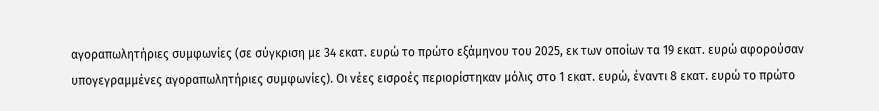αγοραπωλητήριες συμφωνίες (σε σύγκριση με 34 εκατ. ευρώ το πρώτο εξάμηνου του 2025, εκ των οποίων τα 19 εκατ. ευρώ αφορούσαν υπογεγραμμένες αγοραπωλητήριες συμφωνίες). Οι νέες εισροές περιορίστηκαν μόλις στο 1 εκατ. ευρώ, έναντι 8 εκατ. ευρώ το πρώτο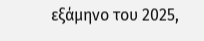εξάμηνο του 2025,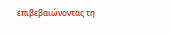επιβεβαιώνοντας τη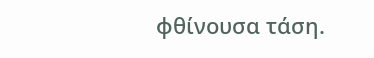φθίνουσα τάση.